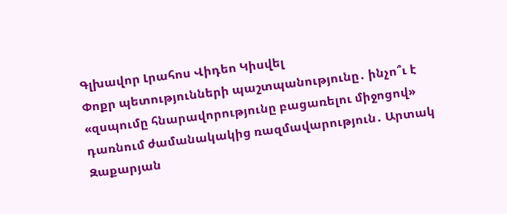Գլխավոր Լրահոս Վիդեո Կիսվել
Փոքր պետությունների պաշտպանությունը․ ինչո՞ւ է «զսպումը հնարավորությունը բացառելու միջոցով» դառնում ժամանակակից ռազմավարություն․ Արտակ Զաքարյան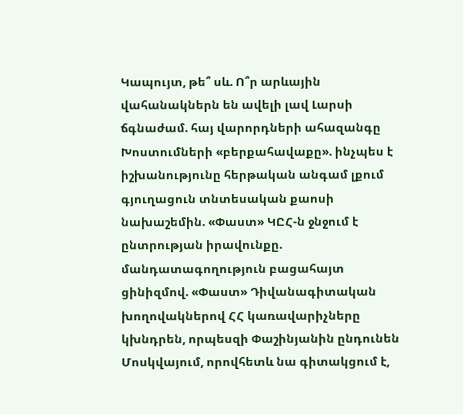Կապույտ, թե՞ սև. Ո՞ր արևային վահանակներն են ավելի լավ Լարսի ճգնաժամ. հայ վարորդների ահազանգը Խոստումների «բերքահավաքը». ինչպես է իշխանությունը հերթական անգամ լքում գյուղացուն տնտեսական քաոսի նախաշեմին. «Փաստ» ԿԸՀ-ն ջնջում է ընտրության իրավունքը. մանդատագողություն բացահայտ ցինիզմով. «Փաստ» Դիվանագիտական խողովակներով ՀՀ կառավարիչները կխնդրեն, որպեսզի Փաշինյանին ընդունեն Մոսկվայում, որովհետև նա գիտակցում է,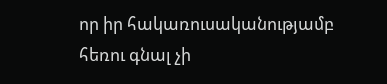որ իր հակառուսականությամբ հեռու գնալ չի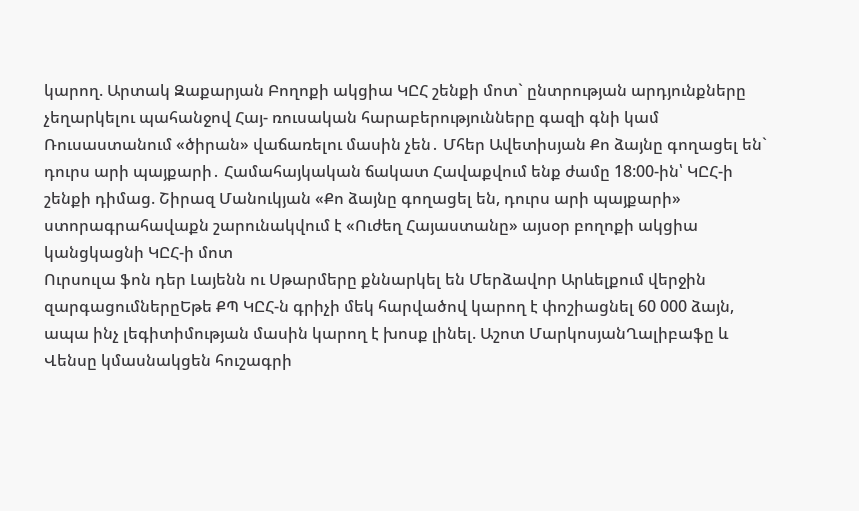կարող. Արտակ Զաքարյան Բողոքի ակցիա ԿԸՀ շենքի մոտ` ընտրության արդյունքները չեղարկելու պահանջով Հայ- ռուսական հարաբերությունները գազի գնի կամ Ռուսաստանում «ծիրան» վաճառելու մասին չեն․ Մհեր Ավետիսյան Քո ձայնը գողացել են` դուրս արի պայքարի․ Համահայկական ճակատ Հավաքվում ենք ժամը 18:00-ին՝ ԿԸՀ-ի շենքի դիմաց. Շիրազ Մանուկյան «Քո ձայնը գողացել են, դուրս արի պայքարի» ստորագրահավաքն շարունակվում է «Ուժեղ Հայաստանը» այսօր բողոքի ակցիա կանցկացնի ԿԸՀ-ի մոտ
Ուրսուլա ֆոն դեր Լայենն ու Սթարմերը քննարկել են Մերձավոր Արևելքում վերջին զարգացումներըԵթե ՔՊ ԿԸՀ-ն գրիչի մեկ հարվածով կարող է փոշիացնել 60 000 ձայն, ապա ինչ լեգիտիմության մասին կարող է խոսք լինել. Աշոտ ՄարկոսյանՂալիբաֆը և Վենսը կմասնակցեն հուշագրի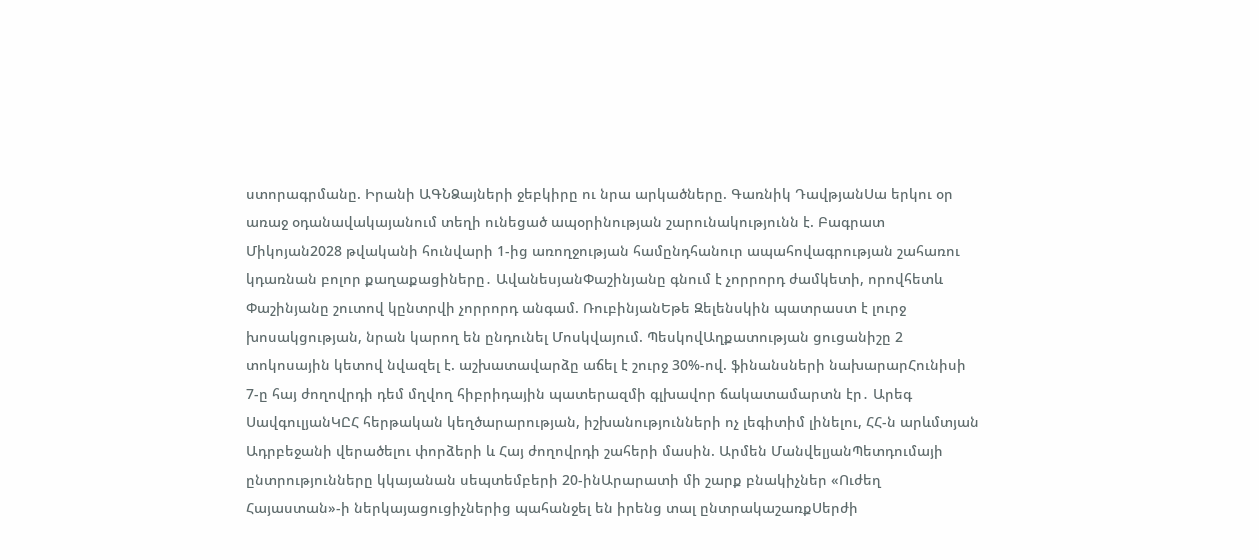ստորագրմանը. Իրանի ԱԳՆՁայների ջեբկիրը ու նրա արկածները. Գառնիկ ԴավթյանՍա երկու օր առաջ օդանավակայանում տեղի ունեցած ապօրինության շարունակությունն է. Բագրատ Միկոյան2028 թվականի հունվարի 1-ից առողջության համընդհանուր ապահովագրության շահառու կդառնան բոլոր քաղաքացիները․ ԱվանեսյանՓաշինյանը գնում է չորրորդ ժամկետի, որովհետև Փաշինյանը շուտով կընտրվի չորրորդ անգամ. ՌուբինյանԵթե Զելենսկին պատրաստ է լուրջ խոսակցության, նրան կարող են ընդունել Մոսկվայում. ՊեսկովԱղքատության ցուցանիշը 2 տոկոսային կետով նվազել է. աշխատավարձը աճել է շուրջ 30%-ով. ֆինանսների նախարարՀունիսի 7-ը հայ ժողովրդի դեմ մղվող հիբրիդային պատերազմի գլխավոր ճակատամարտն էր․ Արեգ ՍավգուլյանԿԸՀ հերթական կեղծարարության, իշխանությունների ոչ լեգիտիմ լինելու, ՀՀ-ն արևմտյան Ադրբեջանի վերածելու փորձերի և Հայ ժողովրդի շահերի մասին. Արմեն ՄանվելյանՊետդումայի ընտրությունները կկայանան սեպտեմբերի 20-ինԱրարատի մի շարք բնակիչներ «Ուժեղ Հայաստան»-ի ներկայացուցիչներից պահանջել են իրենց տալ ընտրակաշառքՍերժի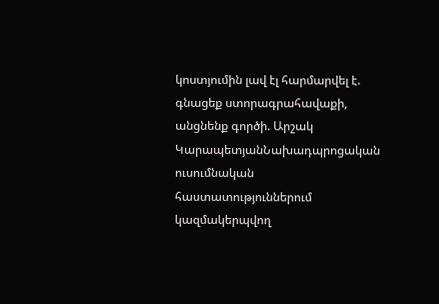կոստյումին լավ էլ հարմարվել է. գնացեք ստորագրահավաքի, անցնենք գործի. Արշակ ԿարապետյանՆախադպրոցական ուսումնական հաստատություններում կազմակերպվող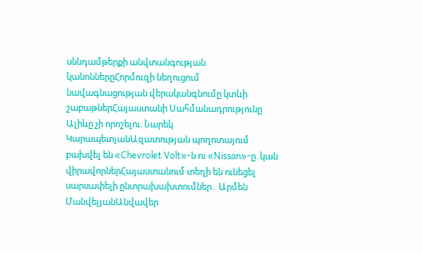սննդամթերքի անվտանգության կանոններըՀորմուզի նեղուցում նավագնացության վերականգնումը կտևի շաբաթներՀայաստանի Սահմանադրությունը Ալիևը չի որոշելու. Նարեկ ԿարապետյանԱզատության պողոտայում բախվել են «Chevrolet Volt»-ն ու «Nissan»-ը. կան վիրավորներՀայաստանում տեղի են ունեցել սարսափելի ընտրախախտումներ․ Արմեն ՄանվելյանԱնվավեր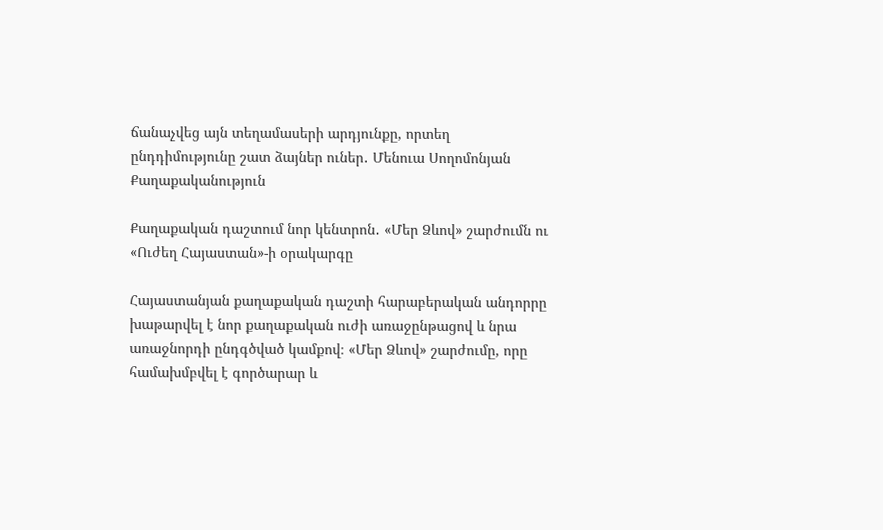ճանաչվեց այն տեղամասերի արդյունքը, որտեղ ընդդիմությունը շատ ձայներ ուներ․ Մենուա Սողոմոնյան
Քաղաքականություն

Քաղաքական դաշտում նոր կենտրոն․ «Մեր Ձևով» շարժումն ու «Ուժեղ Հայաստան»-ի օրակարգը

Հայաստանյան քաղաքական դաշտի հարաբերական անդորրը խաթարվել է նոր քաղաքական ուժի առաջընթացով և նրա առաջնորդի ընդգծված կամքով։ «Մեր Ձևով» շարժումը, որը համախմբվել է գործարար և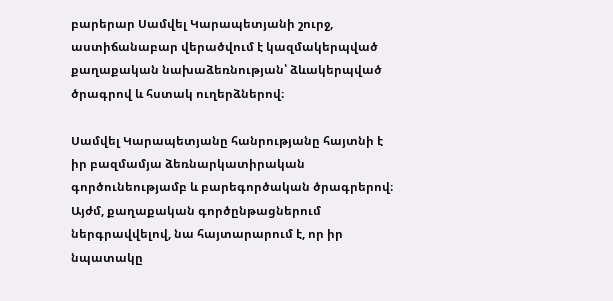բարերար Սամվել Կարապետյանի շուրջ, աստիճանաբար վերածվում է կազմակերպված քաղաքական նախաձեռնության՝ ձևակերպված ծրագրով և հստակ ուղերձներով։

Սամվել Կարապետյանը հանրությանը հայտնի է իր բազմամյա ձեռնարկատիրական գործունեությամբ և բարեգործական ծրագրերով։ Այժմ, քաղաքական գործընթացներում ներգրավվելով, նա հայտարարում է, որ իր նպատակը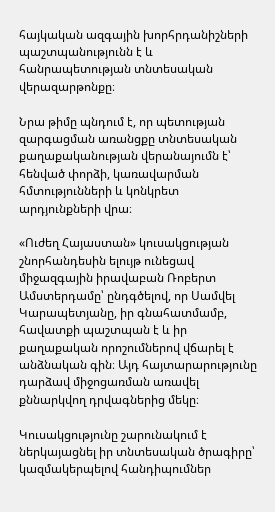հայկական ազգային խորհրդանիշների պաշտպանությունն է և հանրապետության տնտեսական վերազարթոնքը։

Նրա թիմը պնդում է, որ պետության զարգացման առանցքը տնտեսական քաղաքականության վերանայումն է՝ հենված փորձի, կառավարման հմտությունների և կոնկրետ արդյունքների վրա։

«Ուժեղ Հայաստան» կուսակցության շնորհանդեսին ելույթ ունեցավ միջազգային իրավաբան Ռոբերտ Ամստերդամը՝ ընդգծելով, որ Սամվել Կարապետյանը, իր գնահատմամբ, հավատքի պաշտպան է և իր քաղաքական որոշումներով վճարել է անձնական գին։ Այդ հայտարարությունը դարձավ միջոցառման առավել քննարկվող դրվագներից մեկը։

Կուսակցությունը շարունակում է ներկայացնել իր տնտեսական ծրագիրը՝ կազմակերպելով հանդիպումներ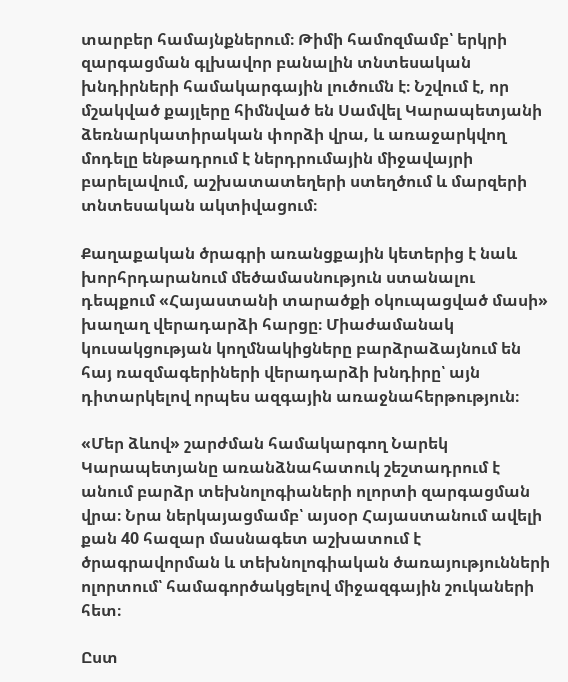տարբեր համայնքներում։ Թիմի համոզմամբ՝ երկրի զարգացման գլխավոր բանալին տնտեսական խնդիրների համակարգային լուծումն է։ Նշվում է, որ մշակված քայլերը հիմնված են Սամվել Կարապետյանի ձեռնարկատիրական փորձի վրա, և առաջարկվող մոդելը ենթադրում է ներդրումային միջավայրի բարելավում, աշխատատեղերի ստեղծում և մարզերի տնտեսական ակտիվացում։

Քաղաքական ծրագրի առանցքային կետերից է նաև խորհրդարանում մեծամասնություն ստանալու դեպքում «Հայաստանի տարածքի օկուպացված մասի» խաղաղ վերադարձի հարցը։ Միաժամանակ կուսակցության կողմնակիցները բարձրաձայնում են հայ ռազմագերիների վերադարձի խնդիրը՝ այն դիտարկելով որպես ազգային առաջնահերթություն։

«Մեր ձևով» շարժման համակարգող Նարեկ Կարապետյանը առանձնահատուկ շեշտադրում է անում բարձր տեխնոլոգիաների ոլորտի զարգացման վրա։ Նրա ներկայացմամբ՝ այսօր Հայաստանում ավելի քան 40 հազար մասնագետ աշխատում է ծրագրավորման և տեխնոլոգիական ծառայությունների ոլորտում՝ համագործակցելով միջազգային շուկաների հետ։

Ըստ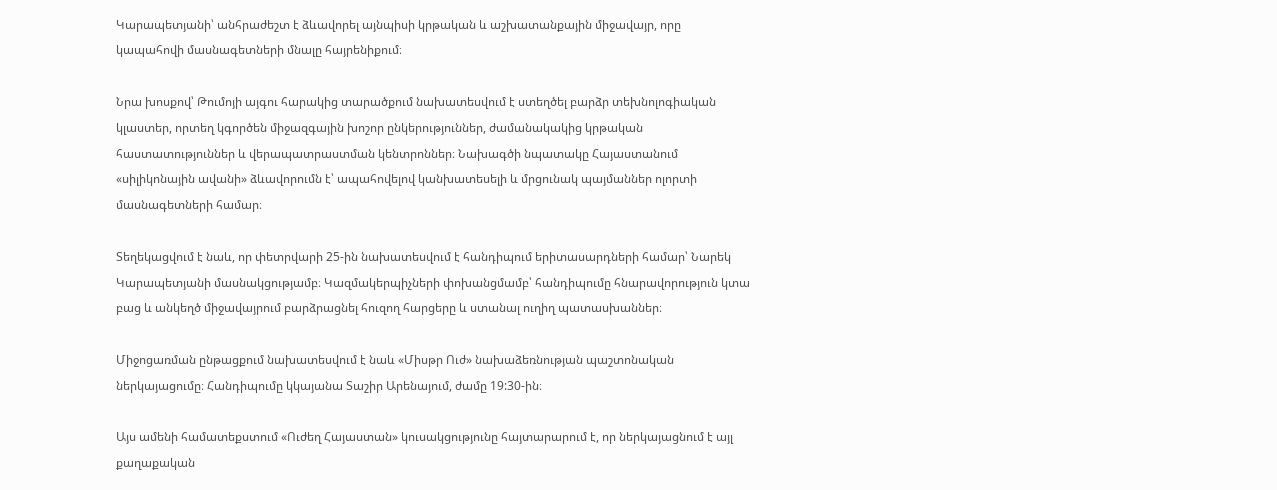Կարապետյանի՝ անհրաժեշտ է ձևավորել այնպիսի կրթական և աշխատանքային միջավայր, որը կապահովի մասնագետների մնալը հայրենիքում։

Նրա խոսքով՝ Թումոյի այգու հարակից տարածքում նախատեսվում է ստեղծել բարձր տեխնոլոգիական կլաստեր, որտեղ կգործեն միջազգային խոշոր ընկերություններ, ժամանակակից կրթական հաստատություններ և վերապատրաստման կենտրոններ։ Նախագծի նպատակը Հայաստանում «սիլիկոնային ավանի» ձևավորումն է՝ ապահովելով կանխատեսելի և մրցունակ պայմաններ ոլորտի մասնագետների համար։

Տեղեկացվում է նաև, որ փետրվարի 25-ին նախատեսվում է հանդիպում երիտասարդների համար՝ Նարեկ Կարապետյանի մասնակցությամբ։ Կազմակերպիչների փոխանցմամբ՝ հանդիպումը հնարավորություն կտա բաց և անկեղծ միջավայրում բարձրացնել հուզող հարցերը և ստանալ ուղիղ պատասխաններ։

Միջոցառման ընթացքում նախատեսվում է նաև «Միսթր Ուժ» նախաձեռնության պաշտոնական ներկայացումը։ Հանդիպումը կկայանա Տաշիր Արենայում, ժամը 19:30-ին։

Այս ամենի համատեքստում «Ուժեղ Հայաստան» կուսակցությունը հայտարարում է, որ ներկայացնում է այլ քաղաքական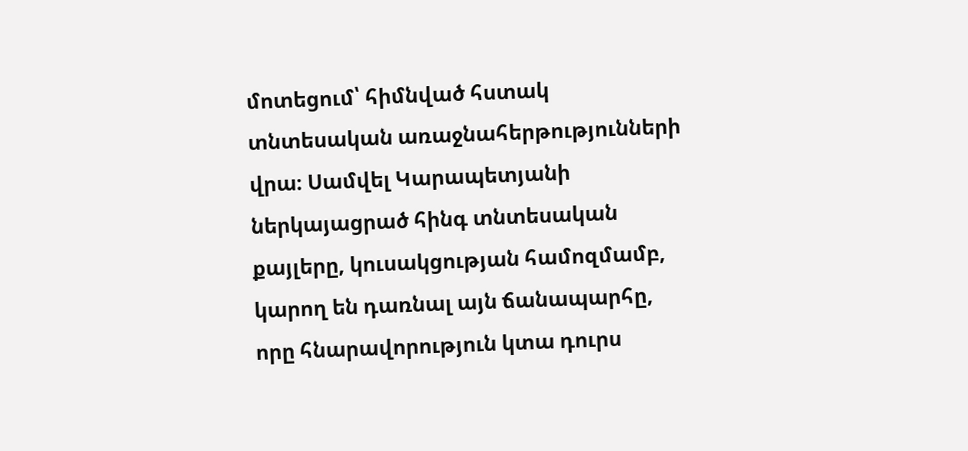մոտեցում՝ հիմնված հստակ տնտեսական առաջնահերթությունների վրա։ Սամվել Կարապետյանի ներկայացրած հինգ տնտեսական քայլերը, կուսակցության համոզմամբ, կարող են դառնալ այն ճանապարհը, որը հնարավորություն կտա դուրս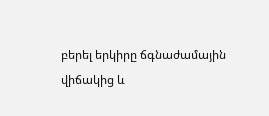բերել երկիրը ճգնաժամային վիճակից և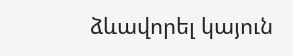ձևավորել կայուն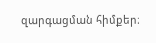զարգացման հիմքեր։